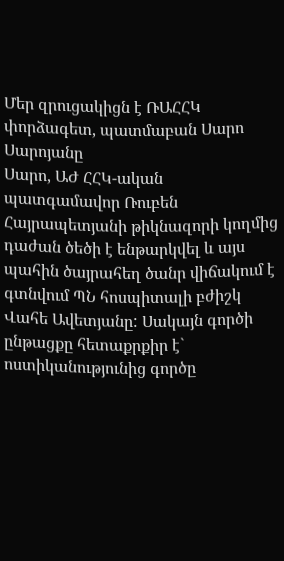Մեր զրուցակիցն է ՌԱՀՀԿ փորձագետ, պատմաբան Սարո Սարոյանը
Սարո, ԱԺ ՀՀԿ-ական պատգամավոր Ռուբեն Հայրապետյանի թիկնազորի կողմից դաժան ծեծի է ենթարկվել և այս պահին ծայրահեղ ծանր վիճակում է գտնվում ՊՆ հոսպիտալի բժիշկ Վահե Ավետյանը: Սակայն գործի ընթացքը հետաքրքիր է` ոստիկանությունից գործը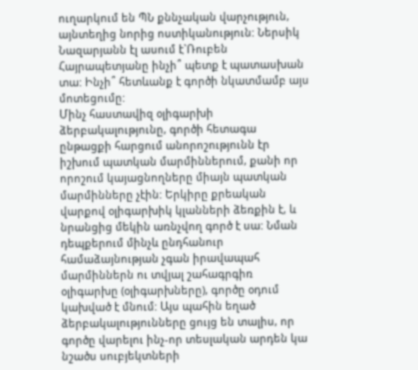ուղարկում են ՊՆ քննչական վարչություն, այնտեղից նորից ոստիկանություն: Ներսիկ Նազարյանն էլ ասում է`Ռուբեն Հայրապետյանը ինչի՞ պետք է պատասխան տա: Ինչի՞ հետևանք է գործի նկատմամբ այս մոտեցումը:
Մինչ հաստավիզ օլիգարխի ձերբակալությունը, գործի հետագա ընթացքի հարցում անորոշությունն էր իշխում պատկան մարմիններում, քանի որ որոշում կայացնողները միայն պատկան մարմինները չէին: Երկիրը քրեական վարքով օլիգարխիկ կլանների ձեռքին է, և նրանցից մեկին առնչվող գործ է սա: Նման դեպքերում մինչև ընդհանուր համաձայնության չգան իրավապահ մարմիններն ու տվյալ շահագրգիռ օլիգարխը (օլիգարխները), գործը օդում կախված է մնում: Այս պահին եղած ձերբակալությունները ցույց են տալիս, որ գործը վարելու ինչ-որ տեսլական արդեն կա նշածս սուբյեկտների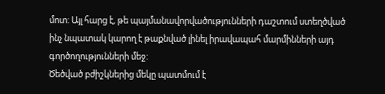մոտ: Այլ հարց է, թե պայմանավորվածությունների դաշտում ստեղծված ինչ նպատակ կարող է թաքնված լինել իրավապահ մարմինների այդ գործողությունների մեջ:
Ծեծված բժիշկներից մեկը պատմում է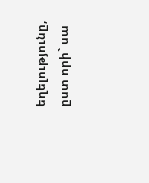եղելությունը, ըստ որի` սա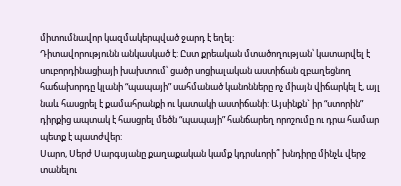միտումնավոր կազմակերպված ջարդ է եղել:
Դիտավորությունն անկասկած է: Ըստ քրեական մտածողության՝ կատարվել է սուբորդինացիայի խախտում՝ ցածր սոցիալական աստիճան զբաղեցնող հաճախորդը կլանի “պապայի” սահմանած կանոնները ոչ միայն վիճարկել է, այլ նաև հասցրել է քամահրանքի ու կատակի աստիճանի: Այսինքն` իր “ստորին” դիրքից ապտակ է հասցրել մեծն “պապայի” հանճարեղ որոշումը ու դրա համար պետք է պատժվեր:
Սարո, Սերժ Սարգսյանը քաղաքական կամք կդրսևորի՞ խնդիրը մինչև վերջ տանելու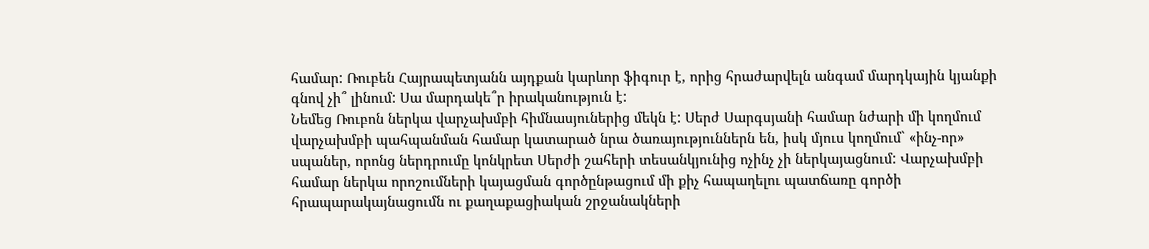համար: Ռուբեն Հայրապետյանն այդքան կարևոր ֆիգուր է, որից հրաժարվելն անգամ մարդկային կյանքի գնով չի՞ լինում: Սա մարդակե՞ր իրականություն է:
Նեմեց Ռուբոն ներկա վարչախմբի հիմնասյուներից մեկն է: Սերժ Սարգսյանի համար նժարի մի կողմում վարչախմբի պահպանման համար կատարած նրա ծառայություններն են, իսկ մյուս կողմում` «ինչ-որ» սպաներ, որոնց ներդրումը կոնկրետ Սերժի շահերի տեսանկյունից ոչինչ չի ներկայացնում: Վարչախմբի համար ներկա որոշումների կայացման գործընթացում մի քիչ հապաղելու պատճառը գործի հրապարակայնացումն ու քաղաքացիական շրջանակների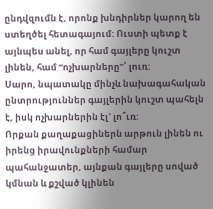ընդվզումն է, որոնք խնդիրներ կարող են ստեղծել հետագայում: Ուստի պետք է այնպես անել, որ համ գայլերը կուշտ լինեն, համ “ոչխարները”՝ լուռ:
Սարո, նպատակը մինչև նախագահական ընտրություններ գայլերին կուշտ պահելն է, իսկ ոչխարներին էլ` լո՞ւռ:
Որքան քաղաքացիներն արթուն լինեն ու իրենց իրավունքների համար պահանջատեր, այնքան գայլերը սոված կմնան և քշված կլինեն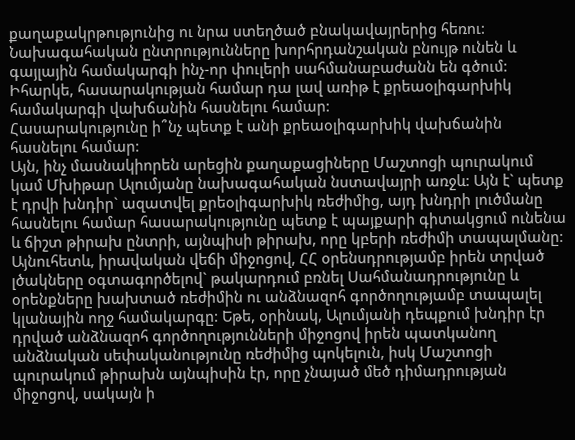քաղաքակրթությունից ու նրա ստեղծած բնակավայրերից հեռու: Նախագահական ընտրությունները խորհրդանշական բնույթ ունեն և գայլային համակարգի ինչ-որ փուլերի սահմանաբաժանն են գծում: Իհարկե, հասարակության համար դա լավ առիթ է քրեաօլիգարխիկ համակարգի վախճանին հասնելու համար:
Հասարակությունը ի՞նչ պետք է անի քրեաօլիգարխիկ վախճանին հասնելու համար:
Այն, ինչ մասնակիորեն արեցին քաղաքացիները Մաշտոցի պուրակում կամ Մխիթար Ալումյանը նախագահական նստավայրի առջև: Այն է` պետք է դրվի խնդիր` ազատվել քրեօլիգարխիկ ռեժիմից, այդ խնդրի լուծմանը հասնելու համար հասարակությունը պետք է պայքարի գիտակցում ունենա և ճիշտ թիրախ ընտրի, այնպիսի թիրախ, որը կբերի ռեժիմի տապալմանը: Այնուհետև, իրավական վեճի միջոցով, ՀՀ օրենսդրությամբ իրեն տրված լծակները օգտագործելով` թակարդում բռնել Սահմանադրությունը և օրենքները խախտած ռեժիմին ու անձնազոհ գործողությամբ տապալել կլանային ողջ համակարգը: Եթե, օրինակ, Ալումյանի դեպքում խնդիր էր դրված անձնազոհ գործողությունների միջոցով իրեն պատկանող անձնական սեփականությունը ռեժիմից պոկելուն, իսկ Մաշտոցի պուրակում թիրախն այնպիսին էր, որը չնայած մեծ դիմադրության միջոցով, սակայն ի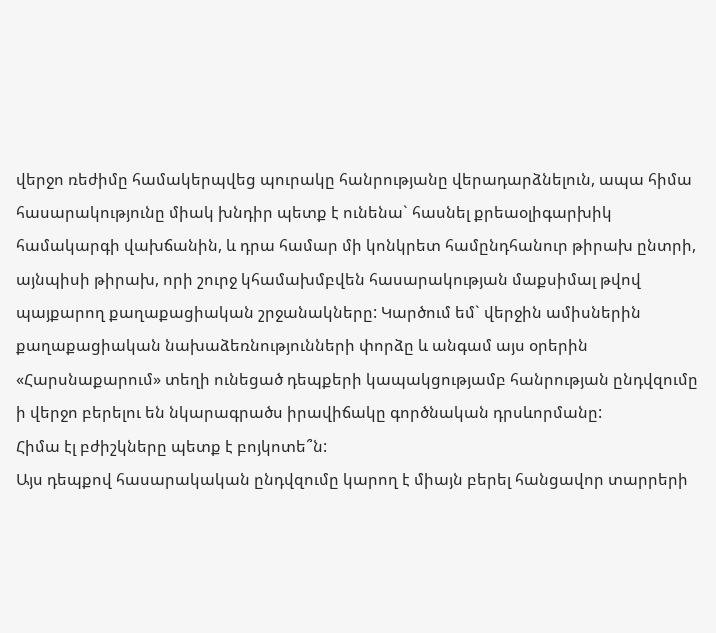վերջո ռեժիմը համակերպվեց պուրակը հանրությանը վերադարձնելուն, ապա հիմա հասարակությունը միակ խնդիր պետք է ունենա` հասնել քրեաօլիգարխիկ համակարգի վախճանին, և դրա համար մի կոնկրետ համընդհանուր թիրախ ընտրի, այնպիսի թիրախ, որի շուրջ կհամախմբվեն հասարակության մաքսիմալ թվով պայքարող քաղաքացիական շրջանակները: Կարծում եմ` վերջին ամիսներին քաղաքացիական նախաձեռնությունների փորձը և անգամ այս օրերին «Հարսնաքարում» տեղի ունեցած դեպքերի կապակցությամբ հանրության ընդվզումը ի վերջո բերելու են նկարագրածս իրավիճակը գործնական դրսևորմանը:
Հիմա էլ բժիշկները պետք է բոյկոտե՞ն:
Այս դեպքով հասարակական ընդվզումը կարող է միայն բերել հանցավոր տարրերի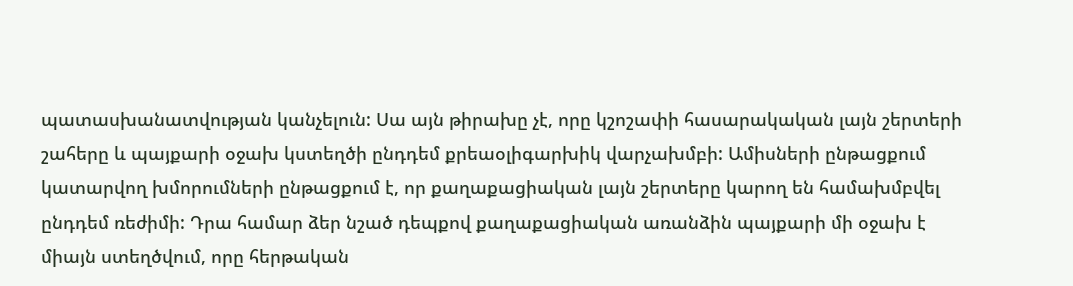պատասխանատվության կանչելուն: Սա այն թիրախը չէ, որը կշոշափի հասարակական լայն շերտերի շահերը և պայքարի օջախ կստեղծի ընդդեմ քրեաօլիգարխիկ վարչախմբի: Ամիսների ընթացքում կատարվող խմորումների ընթացքում է, որ քաղաքացիական լայն շերտերը կարող են համախմբվել ընդդեմ ռեժիմի: Դրա համար ձեր նշած դեպքով քաղաքացիական առանձին պայքարի մի օջախ է միայն ստեղծվում, որը հերթական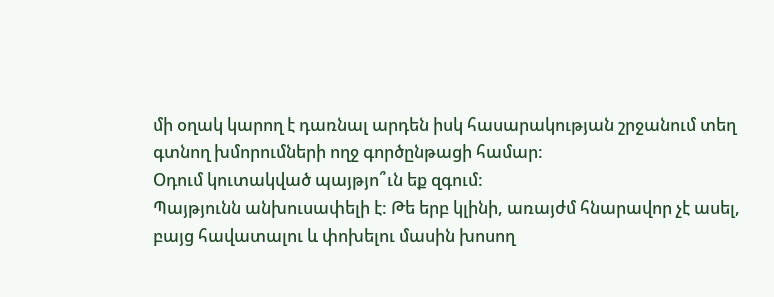մի օղակ կարող է դառնալ արդեն իսկ հասարակության շրջանում տեղ գտնող խմորումների ողջ գործընթացի համար:
Օդում կուտակված պայթյո՞ւն եք զգում:
Պայթյունն անխուսափելի է: Թե երբ կլինի, առայժմ հնարավոր չէ ասել, բայց հավատալու և փոխելու մասին խոսող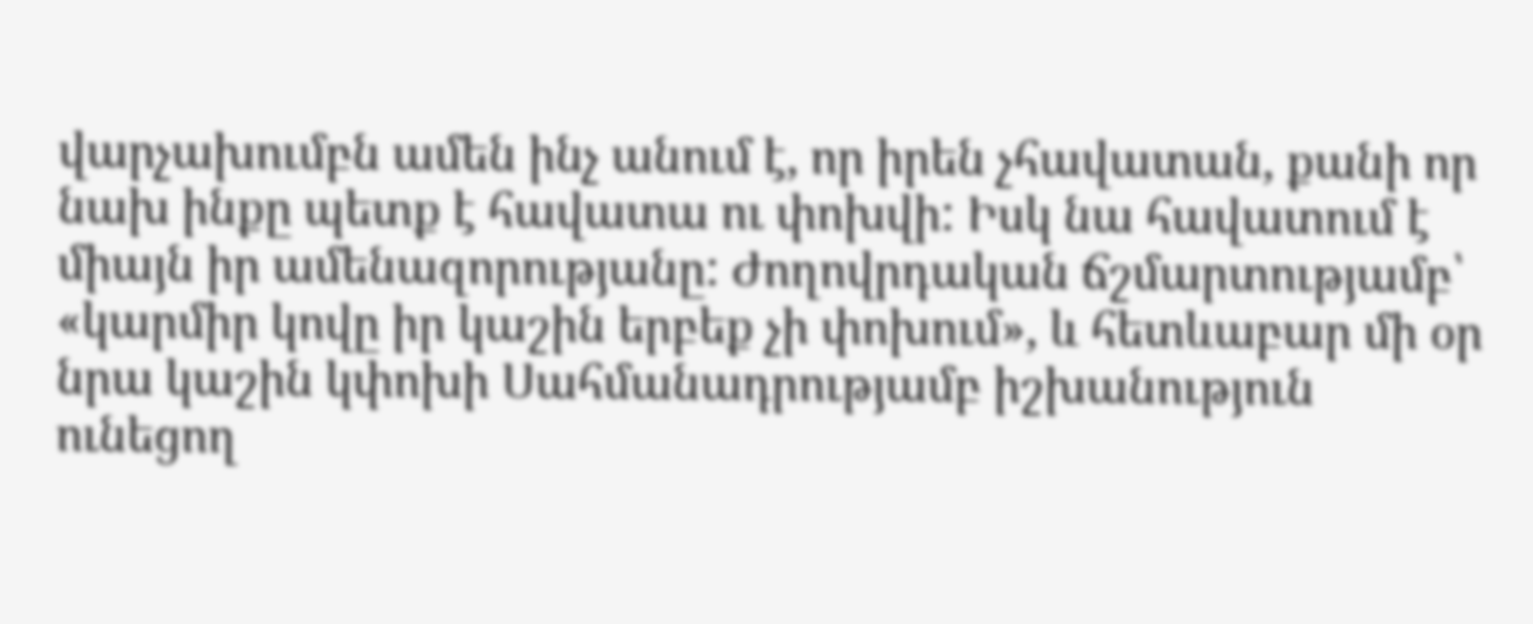վարչախումբն ամեն ինչ անում է, որ իրեն չհավատան, քանի որ նախ ինքը պետք է հավատա ու փոխվի: Իսկ նա հավատում է միայն իր ամենազորությանը: Ժողովրդական ճշմարտությամբ՝ «կարմիր կովը իր կաշին երբեք չի փոխում», և հետևաբար մի օր նրա կաշին կփոխի Սահմանադրությամբ իշխանություն ունեցող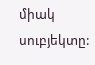միակ սուբյեկտը: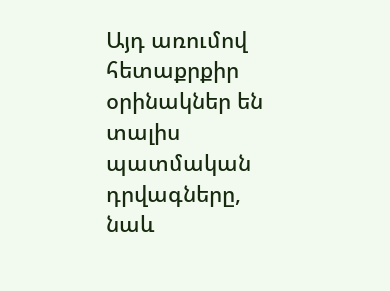Այդ առումով հետաքրքիր օրինակներ են տալիս պատմական դրվագները, նաև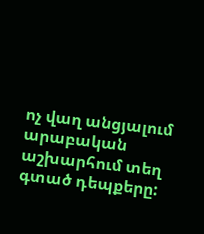ոչ վաղ անցյալում արաբական աշխարհում տեղ գտած դեպքերը: